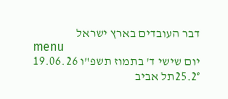דבר העובדים בארץ ישראל
menu
יום שישי ד' בתמוז תשפ"ו 19.06.26
25.2°תל אביב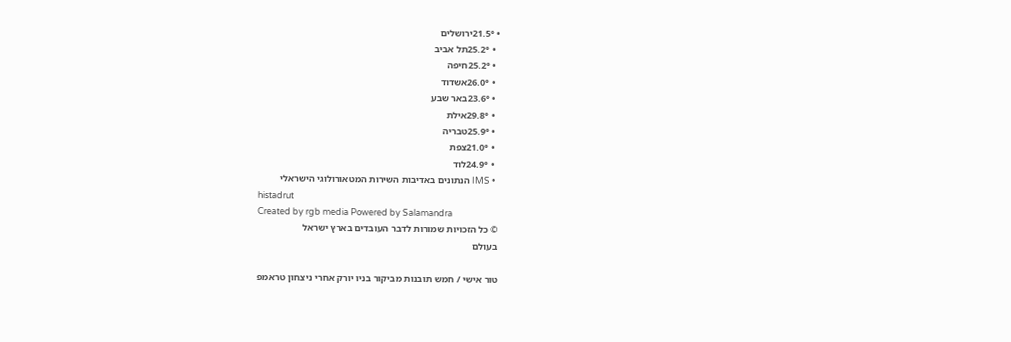• 21.5°ירושלים
  • 25.2°תל אביב
  • 25.2°חיפה
  • 26.0°אשדוד
  • 23.6°באר שבע
  • 29.8°אילת
  • 25.9°טבריה
  • 21.0°צפת
  • 24.9°לוד
  • IMS הנתונים באדיבות השירות המטאורולוגי הישראלי
histadrut
Created by rgb media Powered by Salamandra
© כל הזכויות שמורות לדבר העובדים בארץ ישראל
בעולם

טור אישי / חמש תובנות מביקור בניו יורק אחרי ניצחון טראמפ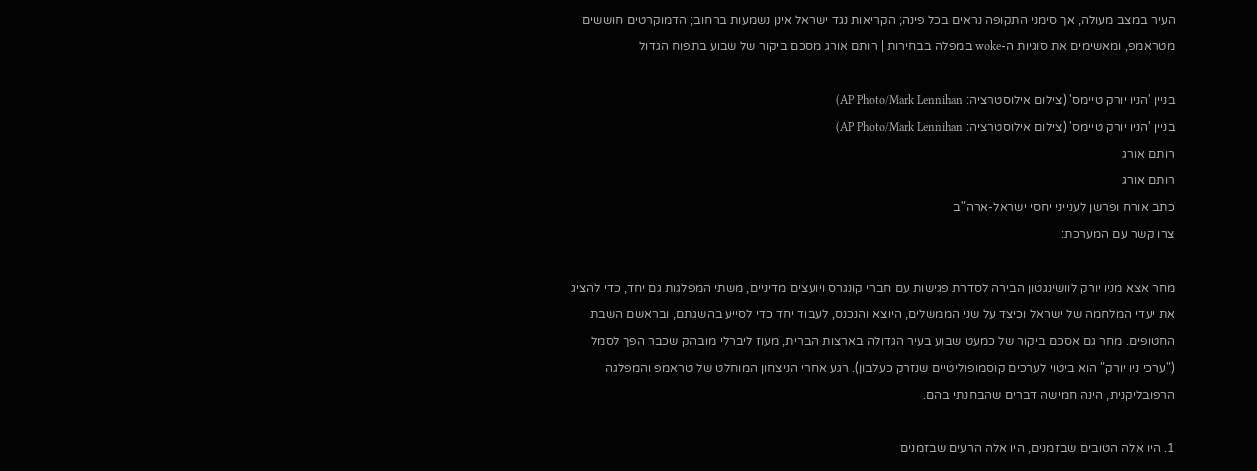העיר במצב מעולה, אך סימני התקופה נראים בכל פינה; הקריאות נגד ישראל אינן נשמעות ברחוב; הדמוקרטים חוששים מטראמפ, ומאשימים את סוגיות ה-woke במפלה בבחירות | רותם אורג מסכם ביקור של שבוע בתפוח הגדול

בניין 'הניו יורק טיימס' (צילום אילוסטרציה: AP Photo/Mark Lennihan)
בניין 'הניו יורק טיימס' (צילום אילוסטרציה: AP Photo/Mark Lennihan)
רותם אורג
רותם אורג
כתב אורח ופרשן לענייני יחסי ישראל-ארה"ב
צרו קשר עם המערכת:

מחר אצא מניו יורק לוושינגטון הבירה לסדרת פגישות עם חברי קונגרס ויועצים מדיניים, משתי המפלגות גם יחד, כדי להציג את יעדי המלחמה של ישראל וכיצד על שני הממשלים, היוצא והנכנס, לעבוד יחד כדי לסייע בהשגתם, ובראשם השבת החטופים. מחר גם אסכם ביקור של כמעט שבוע בעיר הגדולה בארצות הברית, מעוז ליברלי מובהק שכבר הפך לסמל ("ערכי ניו יורק" הוא ביטוי לערכים קוסמופוליטיים שנזרק כעלבון). רגע אחרי הניצחון המוחלט של טראמפ והמפלגה הרפובליקנית, הינה חמישה דברים שהבחנתי בהם.

1. היו אלה הטובים שבזמנים, היו אלה הרעים שבזמנים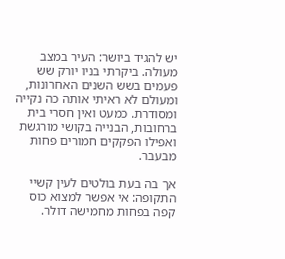יש להגיד ביושר: העיר במצב מעולה. ביקרתי בניו יורק שש פעמים בשש השנים האחרונות, ומעולם לא ראיתי אותה כה נקייה ומסודרת. כמעט ואין חסרי בית ברחובות, הבנייה בקושי מורגשת ואפילו הפקקים חמורים פחות מבעבר.

אך בה בעת בולטים לעין קשיי התקופה: אי אפשר למצוא כוס קפה בפחות מחמישה דולר.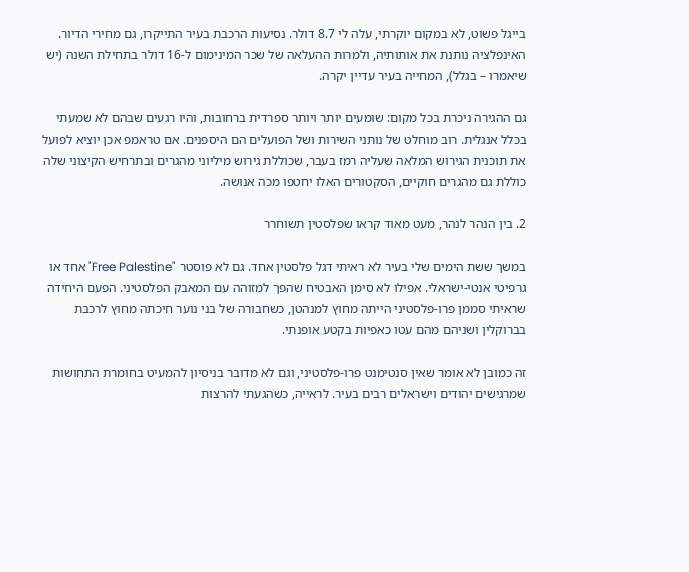בייגל פשוט, לא במקום יוקרתי, עלה לי 8.7 דולר. נסיעות הרכבת בעיר התייקרו, גם מחירי הדיור. האינפלציה נותנת את אותותיה, ולמרות ההעלאה של שכר המינימום ל-16 דולר בתחילת השנה (יש שיאמרו – בגלל), המחייה בעיר עדיין יקרה.

גם ההגירה ניכרת בכל מקום: שומעים יותר ויותר ספרדית ברחובות, והיו רגעים שבהם לא שמעתי בכלל אנגלית. רוב מוחלט של נותני השירות ושל הפועלים הם היספנים. אם טראמפ אכן יוציא לפועל את תוכנית הגירוש המלאה שעליה רמז בעבר, שכוללת גירוש מיליוני מהגרים ובתרחיש הקיצוני שלה כוללת גם מהגרים חוקיים, הסקטורים האלו יחטפו מכה אנושה.

2. בין הנהר לנהר, מעט מאוד קראו שפלסטין תשוחרר

במשך ששת הימים שלי בעיר לא ראיתי דגל פלסטין אחד. גם לא פוסטר "Free Palestine" אחד או גרפיטי אנטי-ישראלי. אפילו לא סימן האבטיח שהפך למזוהה עם המאבק הפלסטיני. הפעם היחידה שראיתי סממן פרו-פלסטיני הייתה מחוץ למנהטן, כשחבורה של בני נוער חיכתה מחוץ לרכבת בברוקלין ושניהם מהם עטו כאפיות בקטע אופנתי.

זה כמובן לא אומר שאין סנטימנט פרו-פלסטיני, וגם לא מדובר בניסיון להמעיט בחומרת התחושות שמרגישים יהודים וישראלים רבים בעיר. לראייה, כשהגעתי להרצות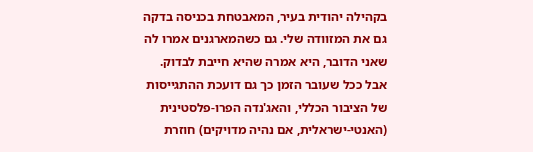בקהילה יהודית בעיר, המאבטחת בכניסה בדקה גם את המזוודה שלי. גם כשהמארגנים אמרו לה שאני הדובר, היא אמרה שהיא חייבת לבדוק. אבל ככל שעובר הזמן כך גם דועכת ההתגייסות של הציבור הכללי, והאג'נדה הפרו-פלסטינית (האנטי-ישראלית, אם נהיה מדויקים) חוזרת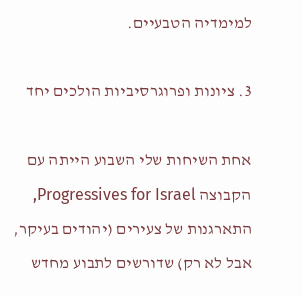למימדיה הטבעיים.

3. ציונות ופרוגרסיביות הולכים יחד

אחת השיחות שלי השבוע הייתה עם הקבוצה Progressives for Israel, התארגנות של צעירים (יהודים בעיקר, אבל לא רק) שדורשים לתבוע מחדש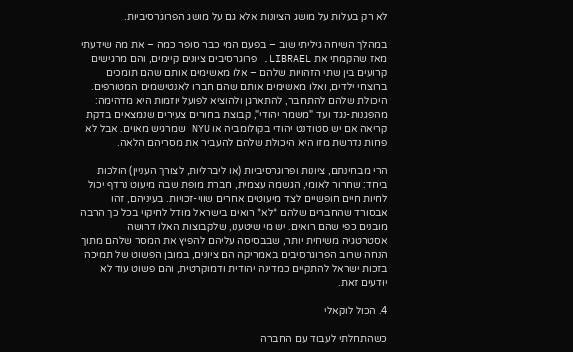לא רק בעלות על מושג הציונות אלא גם על מושג הפרוגרסיביות.

במהלך השיחה גיליתי שוב – בפעם המי כבר סופר כמה – את מה שידעתי מאז שהקמתי את LIBRAEL. פרוגרסיבים ציונים קיימים, והם מרגישים קרועים בין שתי הזהויות שלהם – אלו מאשימים אותם שהם תומכים ברוצחי ילדים, ואלו מאשימים אותם שהם חברו לאנטישמים המטורפים. היכולת שלהם להתחבר, להתארגן ולהוציא לפועל יוזמות היא מדהימה: מהפגנות-נגד ועד "משמר יהודי", קבוצת בחורים צעירים שנמצאים בדקת קריאה אם יש סטודנט יהודי בקולומביה או NYU שמרגיש מאוים. אבל לא פחות נדרשת מזו היא היכולת שלהם להעביר את מסריהם הלאה.

הרי מבחינתם, ציונות ופרוגרסיביות (או ליברליות, לצורך העניין) הולכות ביחד: שחרור לאומי, הגשמה עצמית, חברת מופת שבה מיעוט נרדף יכול לחיות חיים חופשיים לצד מיעוטים אחרים שווי-זכויות. בעיניהם, זהו אבסורד שהחברים שלהם *לא* רואים בישראל מודל לחיקוי בכל כך הרבה מובנים כפי שהם רואים. יש מי שיטענו, שלקבוצות האלו דרושה אסטרטגיה משיחית יותר, שבבסיסה עליהם להפיץ את המסר שלהם מתוך הנחה שרוב הפרוגרסיבים באמריקה הם ציונים, במובן הפשוט של תמיכה בזכות ישראל להתקיים כמדינה יהודית ודמוקרטית, והם פשוט עוד לא יודעים זאת.

4. הכול לוקאלי

כשהתחלתי לעבוד עם החברה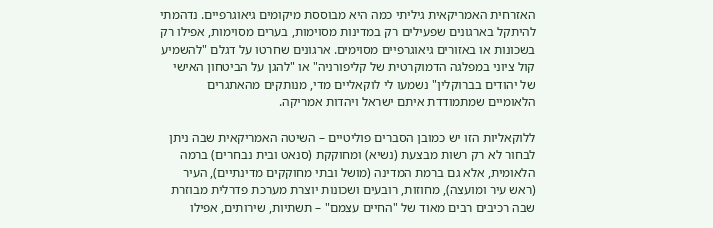האזרחית האמריקאית גיליתי כמה היא מבוססת מיקומים גיאוגרפיים. נדהמתי להיתקל בארגונים שפעילים רק במדינות מסוימות, בערים מסוימות, אפילו רק בשכונות או באזורים גיאוגרפיים מסוימים. ארגונים שחרטו על דגלם "להשמיע קול ציוני במפלגה הדמוקרטית של קליפורניה" או "להגן על הביטחון האישי של יהודים בברוקלין" נשמעו לי לוקאליים מדי, מנותקים מהאתגרים הלאומיים שמתמודדת איתם ישראל ויהדות אמריקה.

ללוקאליות הזו יש כמובן הסברים פוליטיים – השיטה האמריקאית שבה ניתן לבחור לא רק רשות מבצעת (נשיא) ומחוקקת (סנאט ובית נבחרים) ברמה הלאומית, אלא גם ברמת המדינה (מושל ובתי מחוקקים מדינתיים), העיר (ראש עיר ומועצה), מחוזות, רובעים ושכונות יוצרת מערכת פדרלית מבוזרת שבה רכיבים רבים מאוד של "החיים עצמם" – תשתיות, שירותים, אפילו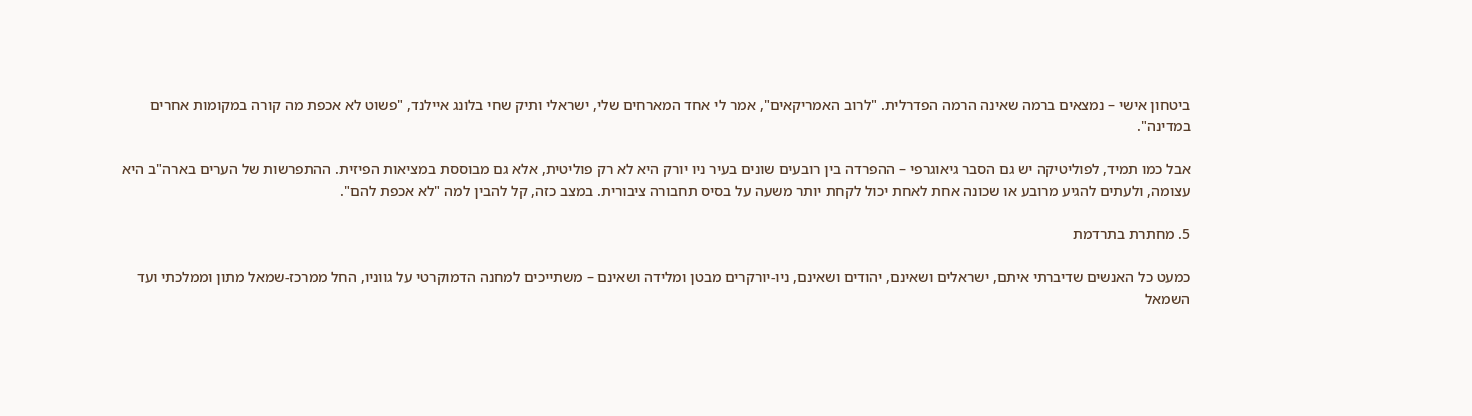ביטחון אישי – נמצאים ברמה שאינה הרמה הפדרלית. "לרוב האמריקאים", אמר לי אחד המארחים שלי, ישראלי ותיק שחי בלונג איילנד, "פשוט לא אכפת מה קורה במקומות אחרים במדינה".

אבל כמו תמיד, לפוליטיקה יש גם הסבר גיאוגרפי – ההפרדה בין רובעים שונים בעיר ניו יורק היא לא רק פוליטית, אלא גם מבוססת במציאות הפיזית. ההתפרשות של הערים בארה"ב היא עצומה, ולעתים להגיע מרובע או שכונה אחת לאחת יכול לקחת יותר משעה על בסיס תחבורה ציבורית. במצב כזה, קל להבין למה "לא אכפת להם".

5. מחתרת בתרדמת

כמעט כל האנשים שדיברתי איתם, ישראלים ושאינם, יהודים ושאינם, ניו-יורקרים מבטן ומלידה ושאינם – משתייכים למחנה הדמוקרטי על גווניו, החל ממרכז-שמאל מתון וממלכתי ועד השמאל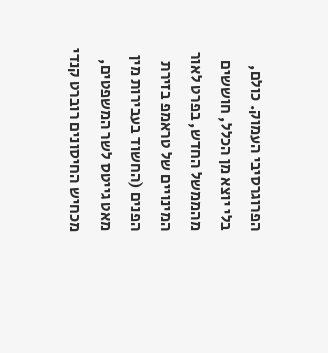הפרוגרסיבי העמוק. כולם, בלי יוצא מן הכלל, חוששים מהממשל החדש, בפרט לאור המינויים של טראמפ בזירת הפנים (החשוד בעבירות מין מאט גייטס לשר המשפטים, מכחיש החיסונים רוברט קנדי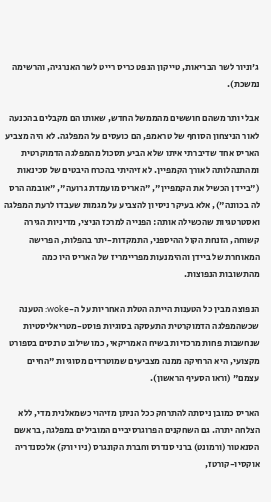ג'וניור לשר הבריאות, טייקון הנפט כריס רייט לשר האנרגיה, והרשימה נמשכת).

אבל יותר משהם חוששים מהממשל החדש, שאותו הם מקבלים בהכנעה לאור הניצחון הסוחף של טראמפ, הם כועסים על המפלגה. לא היה מצביע האריס אחד שדיברתי איתו שלא הביע תסכול מהמפלגה הדמוקרטית ומהתנהלותה לאורך הקמפיין. לא זיהיתי בהכרח היבטים של סכינאות ("ביידן הכשיל את הקמפיין", "האריס מועמדת גרועה", "אובמה הרס לה בכוונה"), אלא בעיקר ניסיון להצביע על מגמות שעבדו לרעת המפלגה ואסטרטגיות שהכשילה אותה: הפנייה למרכז הניצי, מדיניות הגירה קשוחה, הזנחת הקול ההיספני, התמקדות-יתר בהפלות, הפרישה המאוחרת של ביידן וההימנעות מפריימריז של האריס היו כמה מהתשובות הנפוצות.

הנפוצה מבין כל הטענות הייתה הטלת האחריות על ה-woke: הטענה שכשהמפלגה הדמוקרטית התעסקה בסוגיות פוסט-מטריאליסטיות שנחשבות פחות מרכזיות בשיח האמריקאי, כמו שילוב טרנסים בספורט מקצועי, היא הרחיקה ממנה מצביעים שמוטרדים מסוגיות "החיים עצמם" (וראו הסעיף הראשון).

האריס כמובן ניסתה להתרחק ככל הניתן מזיהוי כשמאלנית מדי, ללא הצלחה יתרה. גם השחקנים הפרוגרסיביים המובילים במפלגה, בראשם הסנאטור (ורמונט) ברני סנדרס וחברת הקונגרס (ניו יורק) אלכסנדריה אוקסיו-קורטז,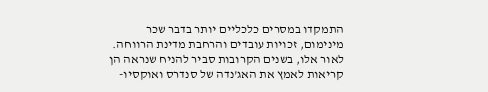התמקדו במסרים כלכליים יותר בדבר שכר מינימום, זכויות עובדים והרחבת מדינת הרווחה. לאור אלו, בשנים הקרובות סביר להניח שנראה הן קריאות לאמץ את האג'נדה של סנדרס ואוקסיו-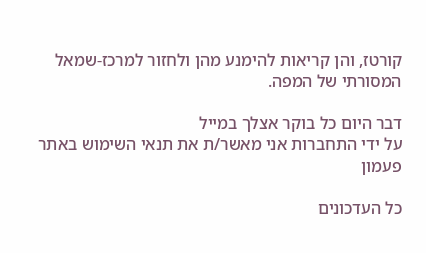קורטז, והן קריאות להימנע מהן ולחזור למרכז-שמאל המסורתי של המפה.

דבר היום כל בוקר אצלך במייל
על ידי התחברות אני מאשר/ת את תנאי השימוש באתר
פעמון

כל העדכונים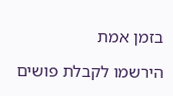בזמן אמת

הירשמו לקבלת פושים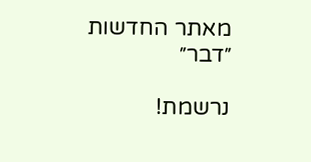מאתר החדשות ״דבר״

נרשמת!